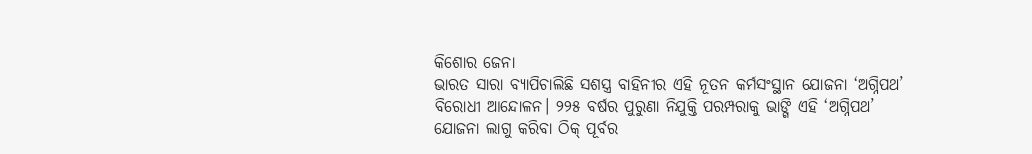କିଶୋର ଜେନା
ଭାରତ ସାରା ବ୍ୟାପିଚାଲିଛି ସଶସ୍ତ୍ର ବାହିନୀର ଏହି ନୂତନ କର୍ମସଂସ୍ଥାନ ଯୋଜନା ‘ଅଗ୍ନିପଥ’ ବିରୋଧୀ ଆନ୍ଦୋଳନ। ୨୨୫ ବର୍ଷର ପୁରୁଣା ନିଯୁକ୍ତି ପରମ୍ପରାକୁ ଭାଙ୍ଗି ଏହି ‘ଅଗ୍ନିପଥ’ ଯୋଜନା ଲାଗୁ କରିବା ଠିକ୍ ପୂର୍ବର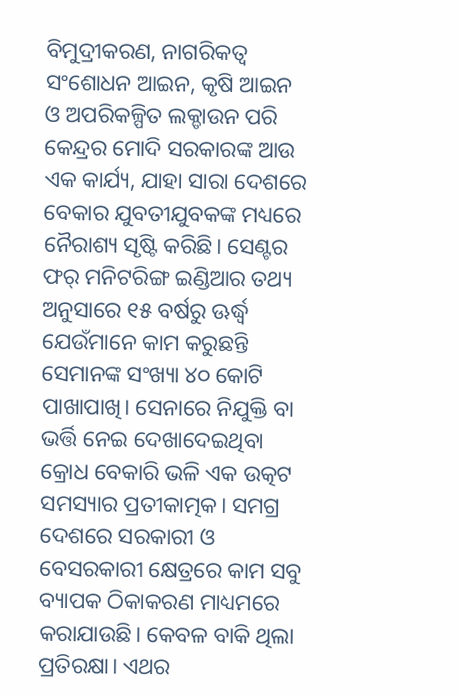ବିମୁଦ୍ରୀକରଣ, ନାଗରିକତ୍ୱ ସଂଶୋଧନ ଆଇନ, କୃଷି ଆଇନ ଓ ଅପରିକଳ୍ପିତ ଲକ୍ଡାଉନ ପରି କେନ୍ଦ୍ରର ମୋଦି ସରକାରଙ୍କ ଆଉ ଏକ କାର୍ଯ୍ୟ, ଯାହା ସାରା ଦେଶରେ ବେକାର ଯୁବତୀଯୁବକଙ୍କ ମଧ୍ୟରେ ନୈରାଶ୍ୟ ସୃଷ୍ଟି କରିଛି। ସେଣ୍ଟର ଫର୍ ମନିଟରିଙ୍ଗ ଇଣ୍ଡିଆର ତଥ୍ୟ ଅନୁସାରେ ୧୫ ବର୍ଷରୁ ଊର୍ଦ୍ଧ୍ୱ ଯେଉଁମାନେ କାମ କରୁଛନ୍ତି ସେମାନଙ୍କ ସଂଖ୍ୟା ୪୦ କୋଟି ପାଖାପାଖି। ସେନାରେ ନିଯୁକ୍ତି ବା ଭର୍ତ୍ତି ନେଇ ଦେଖାଦେଇଥିବା କ୍ରୋଧ ବେକାରି ଭଳି ଏକ ଉତ୍କଟ ସମସ୍ୟାର ପ୍ରତୀକାତ୍ମକ। ସମଗ୍ର ଦେଶରେ ସରକାରୀ ଓ ବେସରକାରୀ କ୍ଷେତ୍ରରେ କାମ ସବୁ ବ୍ୟାପକ ଠିକାକରଣ ମାଧ୍ୟମରେ କରାଯାଉଛି। କେବଳ ବାକି ଥିଲା ପ୍ରତିରକ୍ଷା। ଏଥର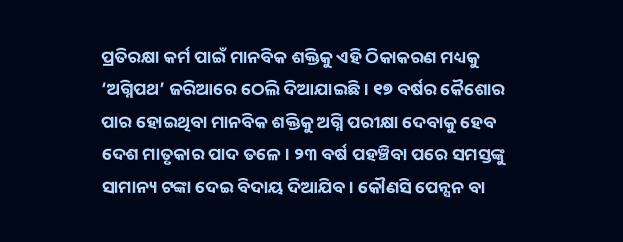ପ୍ରତିରକ୍ଷା କର୍ମ ପାଇଁ ମାନବିକ ଶକ୍ତିକୁ ଏହି ଠିକାକରଣ ମଧ୍ୟକୁ ‘ଅଗ୍ନିପଥ’ ଜରିଆରେ ଠେଲି ଦିଆଯାଇଛି। ୧୭ ବର୍ଷର କୈଶୋର ପାର ହୋଇଥିବା ମାନବିକ ଶକ୍ତିକୁ ଅଗ୍ନି ପରୀକ୍ଷା ଦେବାକୁ ହେବ ଦେଶ ମାତୃକାର ପାଦ ତଳେ। ୨୩ ବର୍ଷ ପହଞ୍ଚିବା ପରେ ସମସ୍ତଙ୍କୁ ସାମାନ୍ୟ ଟଙ୍କା ଦେଇ ବିଦାୟ ଦିଆଯିବ। କୌଣସି ପେନ୍ସନ ବା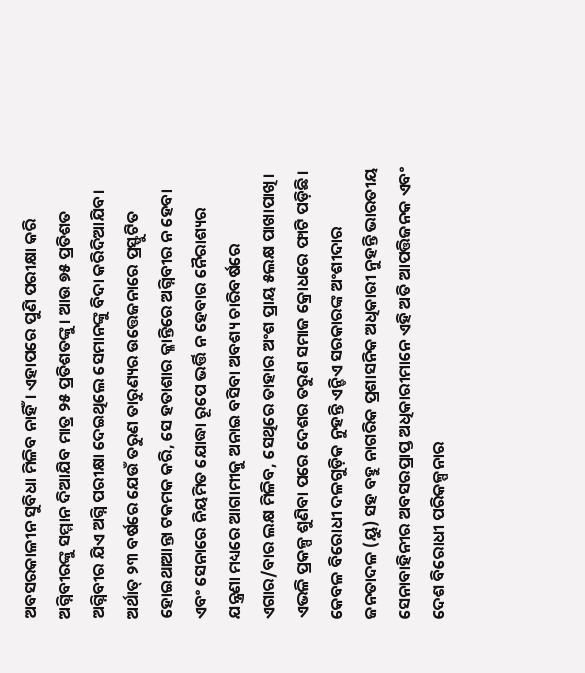ଅବସରକାଳୀନ ସୁବିଧା ମିଳିବ ନାହିଁ। ଏହାପରେ ପୁଣି ପରୀକ୍ଷା କରି ଅଗ୍ନିବୀରଙ୍କୁ ସମ୍ମାନ ଦିଆଯିବ ମାତ୍ର ୨୫ ପ୍ରତିଶତଙ୍କୁ। ଆଉ ୭୫ ପ୍ରତିଶତ ଅଗ୍ନିବୀର ଯିଏ ଅଗ୍ନି ପରୀକ୍ଷା ଦେଇଥିଲେ ସେମାନଙ୍କୁ ବିଦା କରିଦିଆଯିବ।
ଅର୍ଥାତ୍ ୨୩ ବର୍ଷରେ ଯେଉଁ ତରୁଣ ତାରୁଣ୍ୟର ଉତ୍ତେଜନାରେ ପ୍ରସ୍ଫୁଟିତ ହୋଇଥାଆନ୍ତା ଟକମକ କରି, ସେ ହତାଶାର କ୍ଳାନ୍ତିରେ ଅଗ୍ନିବୀର ନ ହେବା ଏବଂ ସେନାରେ ନିୟମିତ ଯୋଦ୍ଧା ରୂପେ ଭର୍ତ୍ତି ନ ହେବାର ନୈରାଶ୍ୟର ଯନ୍ତ୍ରଣା ମଧ୍ୟରେ ଆଗାମୀକୁ ଅନାଇ ବସିବା ଅବଶ୍ୟ ଚାରିବର୍ଷରେ ଏଗାର/ବାର ଲକ୍ଷ ମିଳିବ, ସେଥିରେ ତାହାର ଅଂଶ ପ୍ରାୟ ୫ଲକ୍ଷ ପାଖାପାଖି। ଏଭଳି ପ୍ରକଳ୍ପ ଶୁଣିବା ପରେ ଦେଶର ତରୁଣ ସମାଜ କ୍ରୋଧରେ ଫାଟି ପଡ଼ିଛି। କେବଳ ବିରୋଧୀ ଦଳଗୁଡ଼ିକ ନୁହନ୍ତି ଏନ୍ଡିଏ ସରକାରଙ୍କ ଅଂଶୀଦାର ଜନତାଦଳ (ୟୁ) ସହ ବହୁ ନାଗରିକ ପ୍ରଶାସନିକ ଅଧିକାରୀ ନୁହନ୍ତି ଭାରତୀୟ ସେନାବାହିନୀର ଅବସରପ୍ରାପ୍ତ ଅଧିକାରୀମାନେ ଏହି ଅତି ଆପତ୍ତିଜନକ ଏବଂ ଦେଶ ବିରୋଧୀ ପରିକଳ୍ପନାର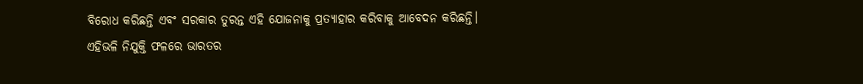ବିରୋଧ କରିଛନ୍ତି ଏବଂ ସରକାର ତୁରନ୍ତ ଏହି ଯୋଜନାକୁ ପ୍ରତ୍ୟାହାର କରିବାକୁ ଆବେଦନ କରିଛନ୍ତି। ଏହିଭଳି ନିଯୁକ୍ତି ଫଳରେ ଭାରତର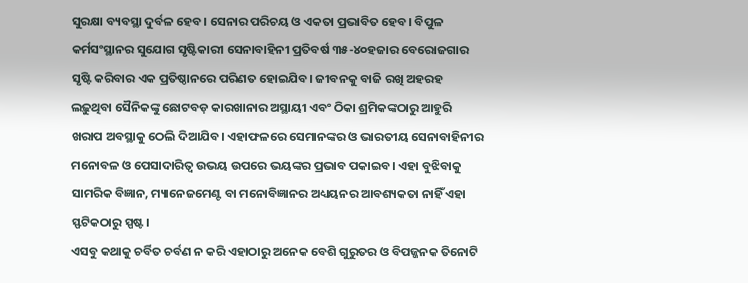ସୁରକ୍ଷା ବ୍ୟବସ୍ଥା ଦୁର୍ବଳ ହେବ। ସେନାର ପରିଚୟ ଓ ଏକତା ପ୍ରଭାବିତ ହେବ। ବିପୁଳ କର୍ମସଂସ୍ଥାନର ସୁଯୋଗ ସୃଷ୍ଟିକାରୀ ସେନାବାହିନୀ ପ୍ରତିବର୍ଷ ୩୫-୪୦ହଜାର ବେରୋଜଗାର ସୃଷ୍ଟି କରିବାର ଏକ ପ୍ରତିଷ୍ଠାନରେ ପରିଣତ ହୋଇଯିବ। ଜୀବନକୁ ବାଜି ରଖି ଅହରହ ଲଢ଼ୁଥିବା ସୈନିକଙ୍କୁ ଛୋଟବଡ଼ କାରଖାନାର ଅସ୍ଥାୟୀ ଏବଂ ଠିକା ଶ୍ରମିକଙ୍କଠାରୁ ଆହୁରି ଖରାପ ଅବସ୍ଥାକୁ ଠେଲି ଦିଆଯିବ। ଏହାଫଳରେ ସେମାନଙ୍କର ଓ ଭାରତୀୟ ସେନାବାହିନୀର ମନୋବଳ ଓ ପେସାଦାରିତ୍ୱ ଉଭୟ ଉପରେ ଭୟଙ୍କର ପ୍ରଭାବ ପକାଇବ। ଏହା ବୁଝିବାକୁ ସାମରିକ ବିଜ୍ଞାନ, ମ୍ୟାନେଜମେଣ୍ଟ ବା ମନୋବିଜ୍ଞାନର ଅଧ୍ୟୟନର ଆବଶ୍ୟକତା ନାହିଁ ଏହା ସ୍ଫଟିକଠାରୁ ସ୍ପଷ୍ଟ।
ଏସବୁ କଥାକୁ ଚର୍ବିତ ଚର୍ବଣ ନ କରି ଏହାଠାରୁ ଅନେକ ବେଶି ଗୁରୁତର ଓ ବିପଜ୍ଜନକ ତିନୋଟି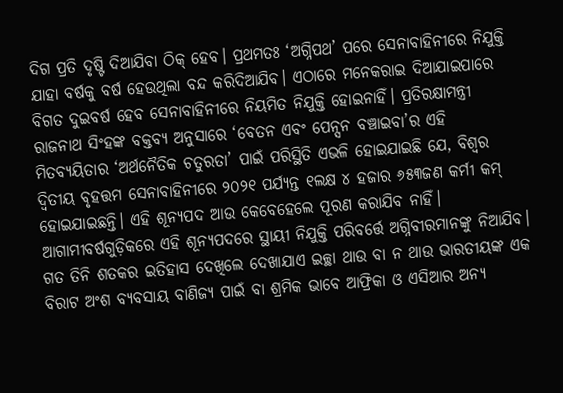ଦିଗ ପ୍ରତି ଦୃଷ୍ଟି ଦିଆଯିବା ଠିକ୍ ହେବ। ପ୍ରଥମତଃ ‘ଅଗ୍ନିପଥ’ ପରେ ସେନାବାହିନୀରେ ନିଯୁକ୍ତି ଯାହା ବର୍ଷକୁ ବର୍ଷ ହେଉଥିଲା ବନ୍ଦ କରିଦିଆଯିବ। ଏଠାରେ ମନେକରାଇ ଦିଆଯାଇପାରେ ବିଗତ ଦୁଇବର୍ଷ ହେବ ସେନାବାହିନୀରେ ନିୟମିତ ନିଯୁକ୍ତି ହୋଇନାହିଁ। ପ୍ରତିରକ୍ଷାମନ୍ତ୍ରୀ ରାଜନାଥ ସିଂହଙ୍କ ବକ୍ତବ୍ୟ ଅନୁସାରେ ‘ବେତନ ଏବଂ ପେନ୍ସନ ବଞ୍ଚାଇବା’ର ଏହି ମିତବ୍ୟୟିତାର ‘ଅର୍ଥନୈତିକ ଚତୁରତା’ ପାଇଁ ପରିସ୍ଥିତି ଏଭଳି ହୋଇଯାଇଛି ଯେ, ବିଶ୍ୱର ଦ୍ୱିତୀୟ ବୃହତ୍ତମ ସେନାବାହିନୀରେ ୨୦୨୧ ପର୍ଯ୍ୟନ୍ତ ୧ଲକ୍ଷ ୪ ହଜାର ୬୫୩ଜଣ କର୍ମୀ କମ୍ ହୋଇଯାଇଛନ୍ତି। ଏହି ଶୂନ୍ୟପଦ ଆଉ କେବେହେଲେ ପୂରଣ କରାଯିବ ନାହିଁ। ଆଗାମୀବର୍ଷଗୁଡ଼ିକରେ ଏହି ଶୂନ୍ୟପଦରେ ସ୍ଥାୟୀ ନିଯୁକ୍ତି ପରିବର୍ତ୍ତେ ଅଗ୍ନିବୀରମାନଙ୍କୁ ନିଆଯିବ।
ଗତ ତିନି ଶତକର ଇତିହାସ ଦେଖିଲେ ଦେଖାଯାଏ ଇଚ୍ଛା ଥାଉ ବା ନ ଥାଉ ଭାରତୀୟଙ୍କ ଏକ ବିରାଟ ଅଂଶ ବ୍ୟବସାୟ ବାଣିଜ୍ୟ ପାଇଁ ବା ଶ୍ରମିକ ଭାବେ ଆଫ୍ରିକା ଓ ଏସିଆର ଅନ୍ୟ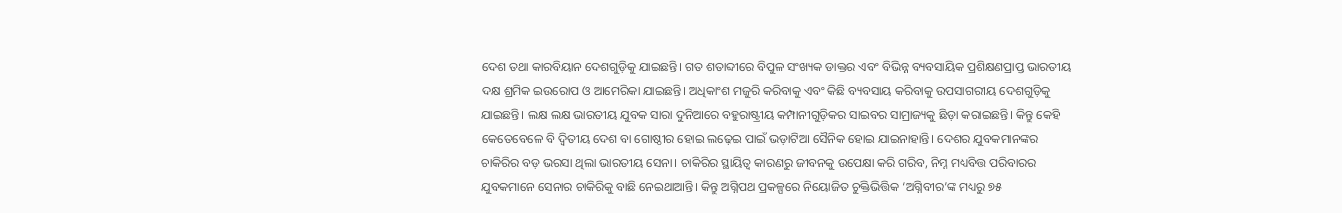ଦେଶ ତଥା କାରବିୟାନ ଦେଶଗୁଡ଼ିକୁ ଯାଇଛନ୍ତି। ଗତ ଶତାବ୍ଦୀରେ ବିପୁଳ ସଂଖ୍ୟକ ଡାକ୍ତର ଏବଂ ବିଭିନ୍ନ ବ୍ୟବସାୟିକ ପ୍ରଶିକ୍ଷଣପ୍ରାପ୍ତ ଭାରତୀୟ ଦକ୍ଷ ଶ୍ରମିକ ଇଉରୋପ ଓ ଆମେରିକା ଯାଇଛନ୍ତି। ଅଧିକାଂଶ ମଜୁରି କରିବାକୁ ଏବଂ କିଛି ବ୍ୟବସାୟ କରିବାକୁ ଉପସାଗରୀୟ ଦେଶଗୁଡ଼ିକୁ ଯାଇଛନ୍ତି। ଲକ୍ଷ ଲକ୍ଷ ଭାରତୀୟ ଯୁବକ ସାରା ଦୁନିଆରେ ବହୁରାଷ୍ଟ୍ରୀୟ କମ୍ପାନୀଗୁଡ଼ିକର ସାଇବର ସାମ୍ରାଜ୍ୟକୁ ଛିଡ଼ା କରାଇଛନ୍ତି। କିନ୍ତୁ କେହି କେତେବେଳେ ବି ଦ୍ୱିତୀୟ ଦେଶ ବା ଗୋଷ୍ଠୀର ହୋଇ ଲଢ଼େଇ ପାଇଁ ଭଡ଼ାଟିଆ ସୈନିକ ହୋଇ ଯାଇନାହାନ୍ତି। ଦେଶର ଯୁବକମାନଙ୍କର ଚାକିରିର ବଡ଼ ଭରସା ଥିଲା ଭାରତୀୟ ସେନା। ଚାକିରିର ସ୍ଥାୟିତ୍ୱ କାରଣରୁ ଜୀବନକୁ ଉପେକ୍ଷା କରି ଗରିବ, ନିମ୍ନ ମଧ୍ୟବିତ୍ତ ପରିବାରର ଯୁବକମାନେ ସେନାର ଚାକିରିକୁ ବାଛି ନେଇଥାଆନ୍ତି। କିନ୍ତୁ ଅଗ୍ନିପଥ ପ୍ରକଳ୍ପରେ ନିୟୋଜିତ ଚୁକ୍ତିଭିତ୍ତିକ ‘ଅଗ୍ନିବୀର’ଙ୍କ ମଧ୍ୟରୁ ୭୫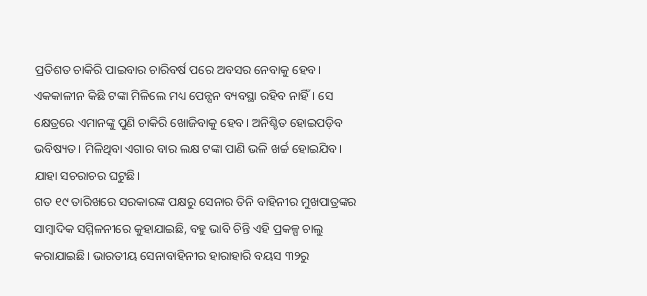ପ୍ରତିଶତ ଚାକିରି ପାଇବାର ଚାରିବର୍ଷ ପରେ ଅବସର ନେବାକୁ ହେବ। ଏକକାଳୀନ କିଛି ଟଙ୍କା ମିଳିଲେ ମଧ୍ୟ ପେନ୍ସନ ବ୍ୟବସ୍ଥା ରହିବ ନାହିଁ। ସେ କ୍ଷେତ୍ରରେ ଏମାନଙ୍କୁ ପୁଣି ଚାକିରି ଖୋଜିବାକୁ ହେବ। ଅନିଶ୍ଚିତ ହୋଇପଡ଼ିବ ଭବିଷ୍ୟତ। ମିଳିଥିବା ଏଗାର ବାର ଲକ୍ଷ ଟଙ୍କା ପାଣି ଭଳି ଖର୍ଚ୍ଚ ହୋଇଯିବ। ଯାହା ସଚରାଚର ଘଟୁଛି।
ଗତ ୧୯ ତାରିଖରେ ସରକାରଙ୍କ ପକ୍ଷରୁ ସେନାର ତିନି ବାହିନୀର ମୁଖପାତ୍ରଙ୍କର ସାମ୍ବାଦିକ ସମ୍ମିଳନୀରେ କୁହାଯାଇଛି, ବହୁ ଭାବି ଚିନ୍ତି ଏହି ପ୍ରକଳ୍ପ ଚାଲୁ କରାଯାଇଛି। ଭାରତୀୟ ସେନାବାହିନୀର ହାରାହାରି ବୟସ ୩୨ରୁ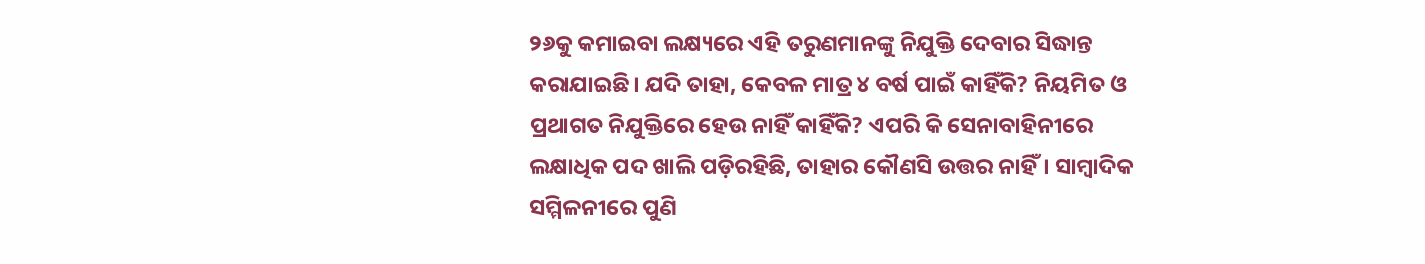୨୬କୁ କମାଇବା ଲକ୍ଷ୍ୟରେ ଏହି ତରୁଣମାନଙ୍କୁ ନିଯୁକ୍ତି ଦେବାର ସିଦ୍ଧାନ୍ତ କରାଯାଇଛି। ଯଦି ତାହା, କେବଳ ମାତ୍ର ୪ ବର୍ଷ ପାଇଁ କାହିଁକି? ନିୟମିତ ଓ ପ୍ରଥାଗତ ନିଯୁକ୍ତିରେ ହେଉ ନାହିଁ କାହିଁକି? ଏପରି କି ସେନାବାହିନୀରେ ଲକ୍ଷାଧିକ ପଦ ଖାଲି ପଡ଼ିରହିଛି, ତାହାର କୌଣସି ଉତ୍ତର ନାହିଁ। ସାମ୍ବାଦିକ ସମ୍ମିଳନୀରେ ପୁଣି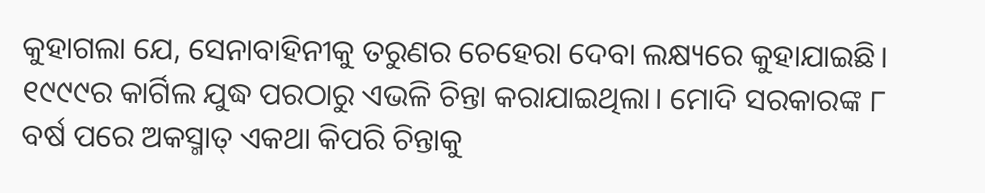କୁହାଗଲା ଯେ, ସେନାବାହିନୀକୁ ତରୁଣର ଚେହେରା ଦେବା ଲକ୍ଷ୍ୟରେ କୁହାଯାଇଛି। ୧୯୯୯ର କାର୍ଗିଲ ଯୁଦ୍ଧ ପରଠାରୁ ଏଭଳି ଚିନ୍ତା କରାଯାଇଥିଲା। ମୋଦି ସରକାରଙ୍କ ୮ ବର୍ଷ ପରେ ଅକସ୍ମାତ୍ ଏକଥା କିପରି ଚିନ୍ତାକୁ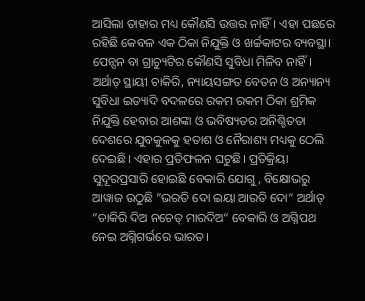ଆସିଲା ତାହାର ମଧ୍ୟ କୌଣସି ଉତ୍ତର ନାହିଁ। ଏହା ପଛରେ ରହିଛି କେବଳ ଏକ ଠିକା ନିଯୁକ୍ତି ଓ ଖର୍ଚ୍ଚକାଟର ବ୍ୟବସ୍ଥା।
ପେନ୍ସନ ବା ଗ୍ରାଚ୍ୟୁଟିର କୌଣସି ସୁବିଧା ମିଳିବ ନାହିଁ। ଅର୍ଥାତ୍ ସ୍ଥାୟୀ ଚାକିରି, ନ୍ୟାୟସଙ୍ଗତ ବେତନ ଓ ଅନ୍ୟାନ୍ୟ ସୁବିଧା ଇତ୍ୟାଦି ବଦଳରେ ରକମ ରକମ ଠିକା ଶ୍ରମିକ ନିଯୁକ୍ତି ହେବାର ଆଶଙ୍କା ଓ ଭବିଷ୍ୟତର ଅନିଶ୍ଚିତତା ଦେଶରେ ଯୁବକୁଳକୁ ହତାଶ ଓ ନୈରାଶ୍ୟ ମଧ୍ୟକୁ ଠେଲି ଦେଇଛି। ଏହାର ପ୍ରତିଫଳନ ଘଟୁଛି। ପ୍ରତିକ୍ରିୟା ସୁଦୂରପ୍ରସାରି ହୋଇଛି ବେକାରି ଯୋଗୁ, ବିକ୍ଷୋଭରୁ ଆୱାଜ ଉଠୁଛି ”ଭରତି ଦୋ ଇୟା ଆରତି ଦୋ“ ଅର୍ଥାତ୍ ”ଚାକିରି ଦିଅ ନଚେତ୍ ମାରଦିଅ“ ବେକାରି ଓ ଅଗ୍ନିପଥ ନେଇ ଅଗ୍ନିଗର୍ଭରେ ଭାରତ।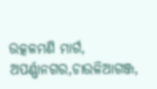ଉତ୍କଳମଣି ମାର୍ଗ, ଅପର୍ଣ୍ଣାନଗର,ଚାଉଳିଆଗଞ୍ଜ,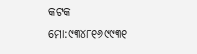କଟକ
ମୋ:୯୩୪୮୧୬୯୯୩୧